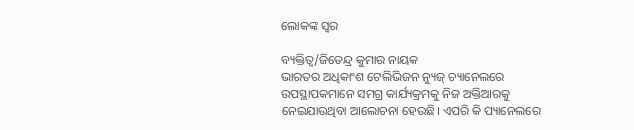ଲୋକଙ୍କ ସ୍ବର

ବ୍ୟକ୍ତିତ୍ୱ/ଜିତେନ୍ଦ୍ର କୁମାର ନାୟକ
ଭାରତର ଅଧିକାଂଶ ଟେଲିଭିଜନ ନ୍ୟୁଜ୍‌ ଚ୍ୟାନେଲରେ ଉପସ୍ଥାପକମାନେ ସମଗ୍ର କାର୍ଯ୍ୟକ୍ରମକୁ ନିଜ ଅକ୍ତିଆରକୁ ନେଇଯାଉଥିବା ଆଲୋଚନା ହେଉଛି। ଏପରି କି ପ୍ୟାନେଲରେ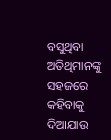ବସୁଥିବା ଅତିଥିମାନଙ୍କୁ ସହଜରେ କହିବାକୁ ଦିଆଯାଉ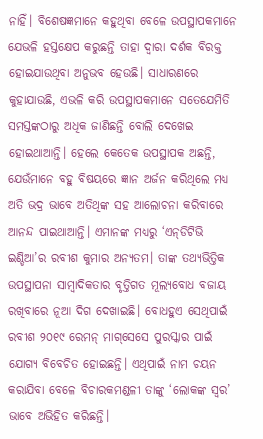ନାହିଁ। ବିଶେଷଜ୍ଞମାନେ କହୁଥିବା ବେଳେ ଉପସ୍ଥାପକମାନେ ଯେଭଳି ହସ୍ତକ୍ଷେପ କରୁଛନ୍ତି ତାହା ଦ୍ୱାରା ଦର୍ଶକ ବିରକ୍ତ ହୋଇଯାଉଥିବା ଅନୁଭବ ହେଉଛି। ସାଧାରଣରେ କୁହାଯାଉଛି, ଏଭଳି କରି ଉପସ୍ଥାପକମାନେ ସତେଯେମିତି ସମସ୍ତଙ୍କଠାରୁ ଅଧିକ ଜାଣିଛନ୍ତି ବୋଲି ଦେଖେଇ ହୋଇଥାଆନ୍ତି। ହେଲେ କେତେକ ଉପସ୍ଥାପକ ଅଛନ୍ତି, ଯେଉଁମାନେ ବହୁ ବିଷୟରେ ଜ୍ଞାନ ଅର୍ଜନ କରିଥିଲେ ମଧ୍ୟ ଅତି ଭଦ୍ର ଭାବେ ଅତିଥିଙ୍କ ସହ ଆଲୋଚନା କରିବାରେ ଆନନ୍ଦ ପାଇଥାଆନ୍ତି। ଏମାନଙ୍କ ମଧ୍ୟରୁ ‘ଏନ୍‌ଡିଟିଭି ଇଣ୍ଡିଆ’ର ରବୀଶ କୁମାର ଅନ୍ୟତମ। ତାଙ୍କ ତଥ୍ୟଭିତ୍ତିକ ଉପସ୍ଥାପନା ସାମ୍ବାଦିକତାର ବୃତ୍ତିଗତ ମୂଲ୍ୟବୋଧ ବଜାୟ ରଖିବାରେ ନୂଆ ଦିଗ ଦେଖାଇଛି। ବୋଧହୁଏ ସେଥିପାଇଁ ରବୀଶ ୨୦୧୯ ରେମନ୍‌ ମାଗ୍‌ସେସେ ପୁରସ୍କାର ପାଇଁ ଯୋଗ୍ୟ ବିବେଚିତ ହୋଇଛନ୍ତି। ଏଥିପାଇଁ ନାମ ଚୟନ କରାଯିବା ବେଳେ ବିଚାରକମଣ୍ଡଳୀ ତାଙ୍କୁ ‘ଲୋକଙ୍କ ସ୍ବର’ ଭାବେ ଅଭିହିତ କରିଛନ୍ତି।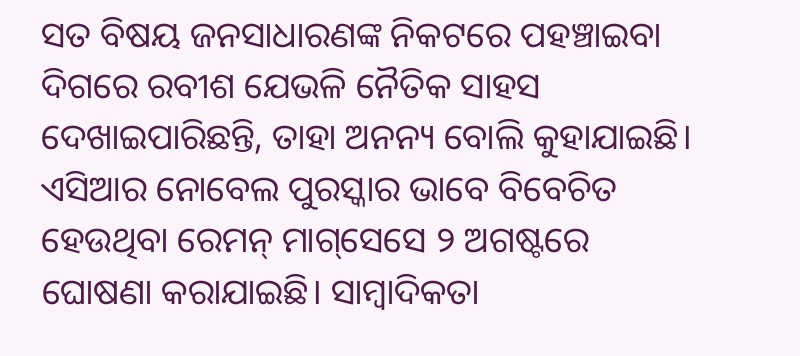ସତ ବିଷୟ ଜନସାଧାରଣଙ୍କ ନିକଟରେ ପହଞ୍ଚାଇବା ଦିଗରେ ରବୀଶ ଯେଭଳି ନୈତିକ ସାହସ ଦେଖାଇପାରିଛନ୍ତି, ତାହା ଅନନ୍ୟ ବୋଲି କୁହାଯାଇଛି। ଏସିଆର ନୋବେଲ ପୁରସ୍କାର ଭାବେ ବିବେଚିତ ହେଉଥିବା ରେମନ୍‌ ମାଗ୍‌ସେସେ ୨ ଅଗଷ୍ଟରେ ଘୋଷଣା କରାଯାଇଛି। ସାମ୍ବାଦିକତା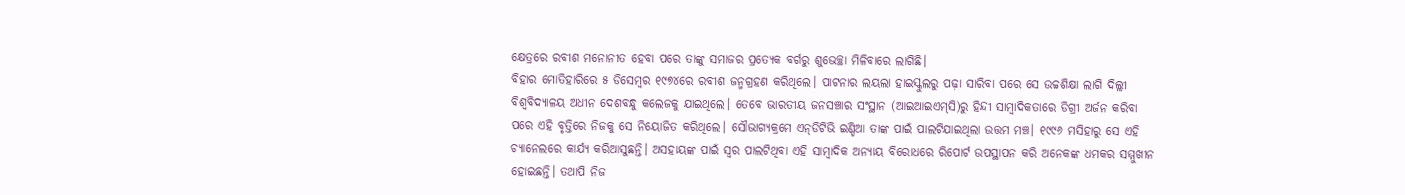କ୍ଷେତ୍ରରେ ରବୀଶ ମନୋନୀତ ହେବା ପରେ ତାଙ୍କୁ ସମାଜର ପ୍ରତ୍ୟେକ ବର୍ଗରୁ ଶୁଭେଚ୍ଛା ମିଳିବାରେ ଲାଗିଛି।
ବିହାର ମୋତିହାରିରେ ୫ ଡିସେମ୍ବର ୧୯୭୪ରେ ରବୀଶ ଜନ୍ମଗ୍ରହଣ କରିଥିଲେ। ପାଟନାର ଲୟଲା ହାଇସ୍କୁଲରୁ ପଢ଼ା ସାରିବା ପରେ ସେ ଉଚ୍ଚଶିକ୍ଷା ଲାଗି ଦିଲ୍ଲୀ ବିଶ୍ୱବିଦ୍ୟାଳୟ ଅଧୀନ ଦେଶବନ୍ଧୁ କଲେଜକୁ ଯାଇଥିଲେ। ତେବେ ଭାରତୀୟ ଜନସଞ୍ଚାର ସଂସ୍ଥାନ (ଆଇଆଇଏମ୍‌ସି)ରୁ ହିନ୍ଦୀ ସାମ୍ବାଦିକତାରେ ଡିଗ୍ରୀ ଅର୍ଜନ କରିବା ପରେ ଏହି ବୃତ୍ତିରେ ନିଜକୁ ସେ ନିୟୋଜିତ କରିଥିଲେ। ସୌଭାଗ୍ୟକ୍ରମେ ଏନ୍‌ଡିଟିଭି ଇଣ୍ଡିଆ ତାଙ୍କ ପାଇଁ ପାଲଟିଯାଇଥିଲା ଉତ୍ତମ ମଞ୍ଚ। ୧୯୯୬ ମସିହାରୁ ସେ ଏହି ଚ୍ୟାନେଲରେ କାର୍ଯ୍ୟ କରିଆସୁଛନ୍ତି। ଅସହାୟଙ୍କ ପାଇଁ ସ୍ବର ପାଲଟିଥିବା ଏହି ସାମ୍ବାଦିକ ଅନ୍ୟାୟ ବିରୋଧରେ ରିପୋର୍ଟ ଉପସ୍ଥାପନ କରି ଅନେକଙ୍କ ଧମକର ସମ୍ମୁଖୀନ ହୋଇଛନ୍ତି। ତଥାପି ନିଜ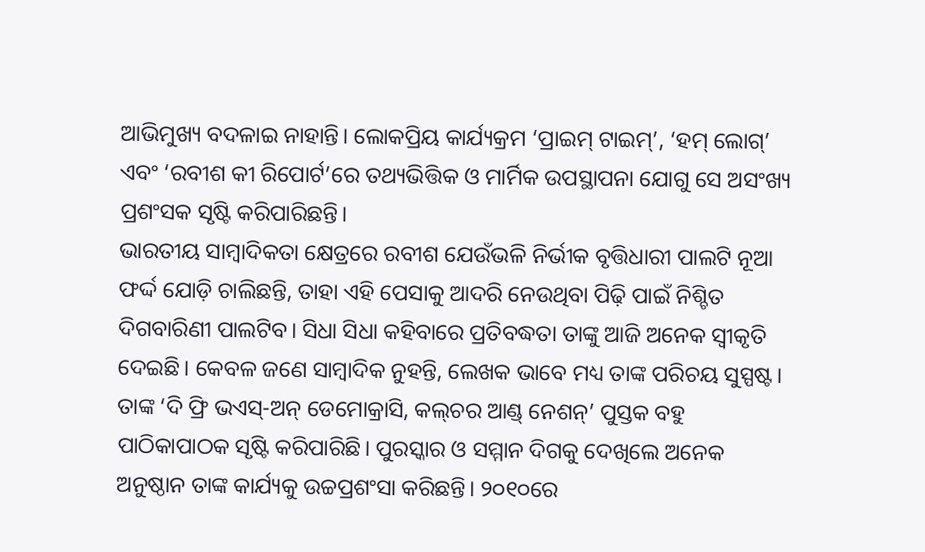ଆଭିମୁଖ୍ୟ ବଦଳାଇ ନାହାନ୍ତି। ଲୋକପ୍ରିୟ କାର୍ଯ୍ୟକ୍ରମ ‘ପ୍ରାଇମ୍‌ ଟାଇମ୍‌’, ‘ହମ୍‌ ଲୋଗ୍‌’ ଏବଂ ‘ରବୀଶ କୀ ରିପୋର୍ଟ’ରେ ତଥ୍ୟଭିତ୍ତିକ ଓ ମାର୍ମିକ ଉପସ୍ଥାପନା ଯୋଗୁ ସେ ଅସଂଖ୍ୟ ପ୍ରଶଂସକ ସୃଷ୍ଟି କରିପାରିଛନ୍ତି।
ଭାରତୀୟ ସାମ୍ବାଦିକତା କ୍ଷେତ୍ରରେ ରବୀଶ ଯେଉଁଭଳି ନିର୍ଭୀକ ବୃତ୍ତିଧାରୀ ପାଲଟି ନୂଆ ଫର୍ଦ୍ଦ ଯୋଡ଼ି ଚାଲିଛନ୍ତି, ତାହା ଏହି ପେସାକୁ ଆଦରି ନେଉଥିବା ପିଢ଼ି ପାଇଁ ନିଶ୍ଚିତ ଦିଗବାରିଣୀ ପାଲଟିବ। ସିଧା ସିଧା କହିବାରେ ପ୍ରତିବଦ୍ଧତା ତାଙ୍କୁ ଆଜି ଅନେକ ସ୍ବୀକୃତି ଦେଇଛି। କେବଳ ଜଣେ ସାମ୍ବାଦିକ ନୁହନ୍ତି, ଲେଖକ ଭାବେ ମଧ୍ୟ ତାଙ୍କ ପରିଚୟ ସୁସ୍ପଷ୍ଟ। ତାଙ୍କ ‘ଦି ଫ୍ରି ଭଏସ୍‌-ଅନ୍‌ ଡେମୋକ୍ରାସି, କଲ୍‌ଚର ଆଣ୍ଡ୍‌ ନେଶନ୍‌’ ପୁସ୍ତକ ବହୁ ପାଠିକାପାଠକ ସୃଷ୍ଟି କରିପାରିଛି। ପୁରସ୍କାର ଓ ସମ୍ମାନ ଦିଗକୁ ଦେଖିଲେ ଅନେକ ଅନୁଷ୍ଠାନ ତାଙ୍କ କାର୍ଯ୍ୟକୁ ଉଚ୍ଚପ୍ରଶଂସା କରିଛନ୍ତି। ୨୦୧୦ରେ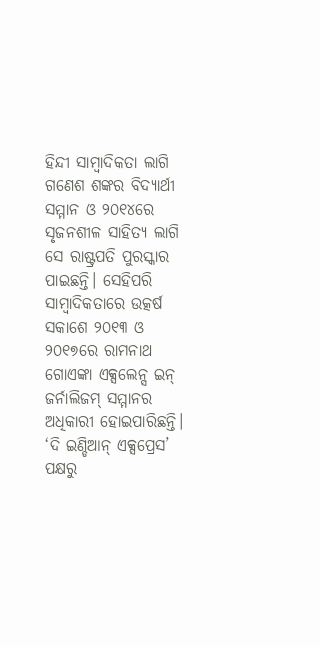ହିନ୍ଦୀ ସାମ୍ବାଦିକତା ଲାଗି ଗଣେଶ ଶଙ୍କର ବିଦ୍ୟାର୍ଥୀ ସମ୍ମାନ ଓ ୨୦୧୪ରେ ସୃଜନଶୀଳ ସାହିତ୍ୟ ଲାଗି ସେ ରାଷ୍ଟ୍ରପତି ପୁରସ୍କାର ପାଇଛନ୍ତି। ସେହିପରି ସାମ୍ବାଦିକତାରେ ଉତ୍କର୍ଷ ସକାଶେ ୨୦୧୩ ଓ ୨୦୧୭ରେ ରାମନାଥ ଗୋଏଙ୍କା ଏକ୍ସଲେନ୍ସ ଇନ୍‌ ଜର୍ନାଲିଜମ୍‌ ସମ୍ମାନର ଅଧିକାରୀ ହୋଇପାରିଛନ୍ତି। ‘ଦି ଇଣ୍ଡିଆନ୍‌ ଏକ୍ସପ୍ରେସ’ ପକ୍ଷରୁ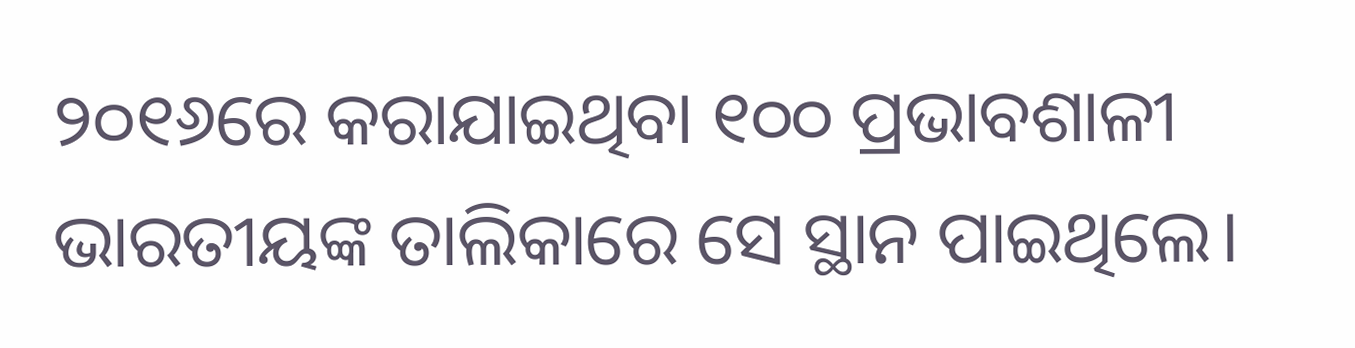୨୦୧୬ରେ କରାଯାଇଥିବା ୧୦୦ ପ୍ରଭାବଶାଳୀ ଭାରତୀୟଙ୍କ ତାଲିକାରେ ସେ ସ୍ଥାନ ପାଇଥିଲେ।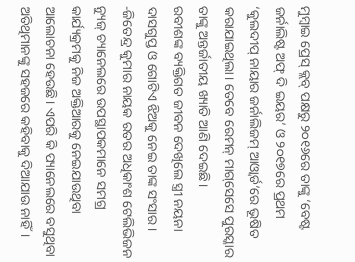ମୁମ୍ବାଇ ପ୍ରେସ୍‌ କ୍ଲବ୍‌ ପକ୍ଷରୁ ୨୦୧୬ରେ ତାଙ୍କୁ ‘ବେଷ୍ଟ ଜର୍ନାଲିଷ୍ଟ ଅଫ୍‌ ଦି ଇୟର’ ଓ ୨୦୧୭ରେ ପ୍ରଥମ ‘କୁଲଦୀପ୍‌ ନାୟାର ଜର୍ନାଲିଜମ୍‌ ଆଓ୍ବାର୍ଡ’ରେ ଭୂଷିତ କରାଯାଇଥିଲା। ତେବେ ରେମନ୍‌ ମାଗ୍‌ସେସେ ପୁରସ୍କାର ତାଙ୍କୁ ଅନ୍ତର୍ଜାତୀୟ ଖ୍ୟାତି ଆଣି ଦେଇଛି।
ରବୀଶଙ୍କ ବ୍ୟକ୍ତିଗତ ଜୀବନ ଦେଖିଲେ ସ୍ତ୍ରୀ ନୟନା ଦାସଗୁପ୍ତ ଓ ଗୋଟିଏ ଝିଅକୁ ନେଇ ତାଙ୍କ ସଂସାର।
-ଜିତେନ୍ଦ୍ର କୁମାର ନାୟକ ରତର ଅଧିକାଂଶ ଟେଲିଭିଜନ ନ୍ୟୁଜ୍‌ ଚ୍ୟାନେଲରେ ଉପସ୍ଥାପକମାନେ ସମଗ୍ର କାର୍ଯ୍ୟକ୍ରମକୁ ନିଜ ଅକ୍ତିଆରକୁ ନେଇଯାଉଥିବା ଆଲୋଚନା ହେଉଛି। ଏପରି କି ପ୍ୟାନେଲରେ ବସୁଥିବା ଅତିଥିମାନଙ୍କୁ ସହଜରେ କହିବାକୁ ଦିଆଯାଉ ନାହିଁ।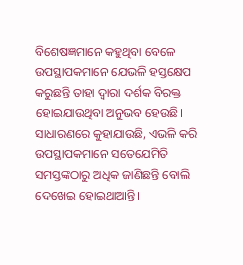ବିଶେଷଜ୍ଞମାନେ କହୁଥିବା ବେଳେ ଉପସ୍ଥାପକମାନେ ଯେଭଳି ହସ୍ତକ୍ଷେପ କରୁଛନ୍ତି ତାହା ଦ୍ୱାରା ଦର୍ଶକ ବିରକ୍ତ ହୋଇଯାଉଥିବା ଅନୁଭବ ହେଉଛି। ସାଧାରଣରେ କୁହାଯାଉଛି, ଏଭଳି କରି ଉପସ୍ଥାପକମାନେ ସତେଯେମିତି ସମସ୍ତଙ୍କଠାରୁ ଅଧିକ ଜାଣିଛନ୍ତି ବୋଲି ଦେଖେଇ ହୋଇଥାଆନ୍ତି।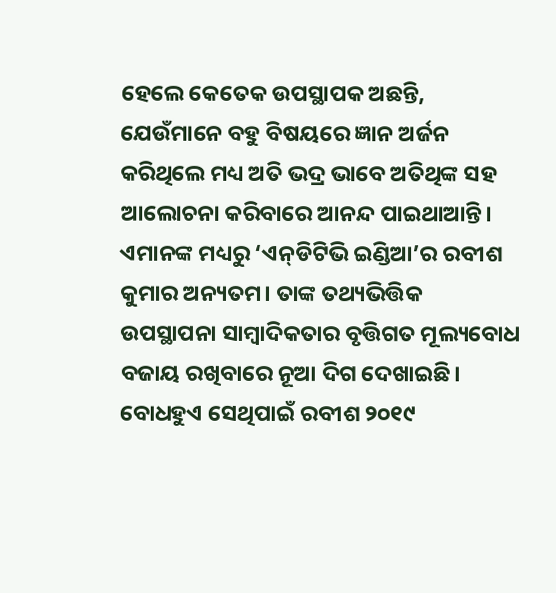ହେଲେ କେତେକ ଉପସ୍ଥାପକ ଅଛନ୍ତି, ଯେଉଁମାନେ ବହୁ ବିଷୟରେ ଜ୍ଞାନ ଅର୍ଜନ କରିଥିଲେ ମଧ୍ୟ ଅତି ଭଦ୍ର ଭାବେ ଅତିଥିଙ୍କ ସହ ଆଲୋଚନା କରିବାରେ ଆନନ୍ଦ ପାଇଥାଆନ୍ତି। ଏମାନଙ୍କ ମଧ୍ୟରୁ ‘ଏନ୍‌ଡିଟିଭି ଇଣ୍ଡିଆ’ର ରବୀଶ କୁମାର ଅନ୍ୟତମ। ତାଙ୍କ ତଥ୍ୟଭିତ୍ତିକ ଉପସ୍ଥାପନା ସାମ୍ବାଦିକତାର ବୃତ୍ତିଗତ ମୂଲ୍ୟବୋଧ ବଜାୟ ରଖିବାରେ ନୂଆ ଦିଗ ଦେଖାଇଛି। ବୋଧହୁଏ ସେଥିପାଇଁ ରବୀଶ ୨୦୧୯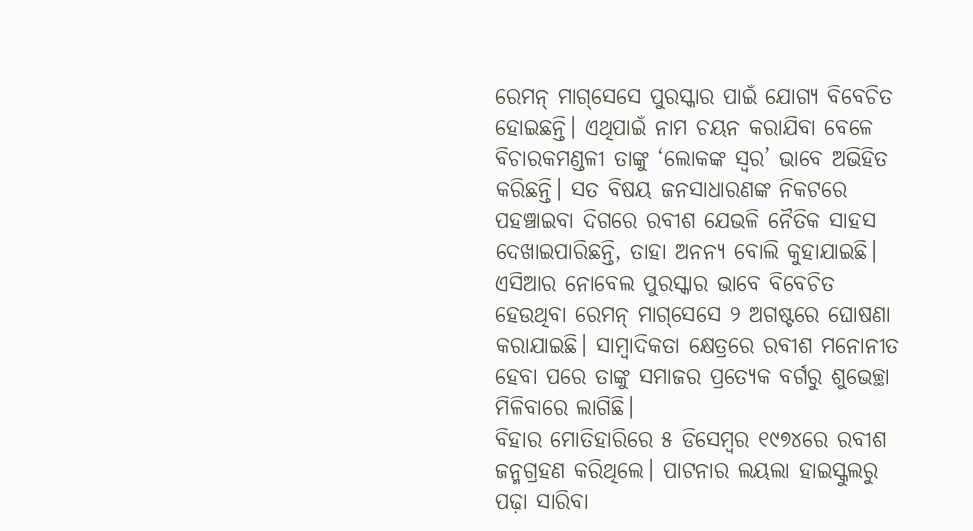ରେମନ୍‌ ମାଗ୍‌ସେସେ ପୁରସ୍କାର ପାଇଁ ଯୋଗ୍ୟ ବିବେଚିତ ହୋଇଛନ୍ତି। ଏଥିପାଇଁ ନାମ ଚୟନ କରାଯିବା ବେଳେ ବିଚାରକମଣ୍ଡଳୀ ତାଙ୍କୁ ‘ଲୋକଙ୍କ ସ୍ବର’ ଭାବେ ଅଭିହିତ କରିଛନ୍ତି। ସତ ବିଷୟ ଜନସାଧାରଣଙ୍କ ନିକଟରେ ପହଞ୍ଚାଇବା ଦିଗରେ ରବୀଶ ଯେଭଳି ନୈତିକ ସାହସ ଦେଖାଇପାରିଛନ୍ତି, ତାହା ଅନନ୍ୟ ବୋଲି କୁହାଯାଇଛି। ଏସିଆର ନୋବେଲ ପୁରସ୍କାର ଭାବେ ବିବେଚିତ ହେଉଥିବା ରେମନ୍‌ ମାଗ୍‌ସେସେ ୨ ଅଗଷ୍ଟରେ ଘୋଷଣା କରାଯାଇଛି। ସାମ୍ବାଦିକତା କ୍ଷେତ୍ରରେ ରବୀଶ ମନୋନୀତ ହେବା ପରେ ତାଙ୍କୁ ସମାଜର ପ୍ରତ୍ୟେକ ବର୍ଗରୁ ଶୁଭେଚ୍ଛା ମିଳିବାରେ ଲାଗିଛି।
ବିହାର ମୋତିହାରିରେ ୫ ଡିସେମ୍ବର ୧୯୭୪ରେ ରବୀଶ ଜନ୍ମଗ୍ରହଣ କରିଥିଲେ। ପାଟନାର ଲୟଲା ହାଇସ୍କୁଲରୁ ପଢ଼ା ସାରିବା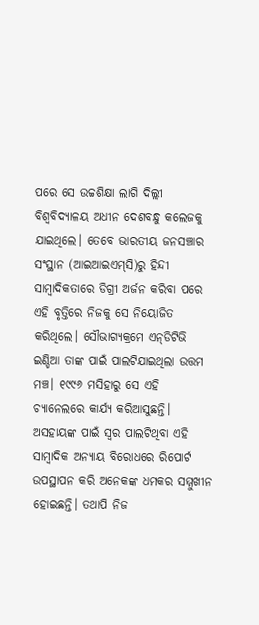ପରେ ସେ ଉଚ୍ଚଶିକ୍ଷା ଲାଗି ଦିଲ୍ଲୀ ବିଶ୍ୱବିଦ୍ୟାଳୟ ଅଧୀନ ଦେଶବନ୍ଧୁ କଲେଜକୁ ଯାଇଥିଲେ। ତେବେ ଭାରତୀୟ ଜନସଞ୍ଚାର ସଂସ୍ଥାନ (ଆଇଆଇଏମ୍‌ସି)ରୁ ହିନ୍ଦୀ ସାମ୍ବାଦିକତାରେ ଡିଗ୍ରୀ ଅର୍ଜନ କରିବା ପରେ ଏହି ବୃତ୍ତିରେ ନିଜକୁ ସେ ନିୟୋଜିତ କରିଥିଲେ। ସୌଭାଗ୍ୟକ୍ରମେ ଏନ୍‌ଡିଟିଭି ଇଣ୍ଡିଆ ତାଙ୍କ ପାଇଁ ପାଲଟିଯାଇଥିଲା ଉତ୍ତମ ମଞ୍ଚ। ୧୯୯୬ ମସିହାରୁ ସେ ଏହି ଚ୍ୟାନେଲରେ କାର୍ଯ୍ୟ କରିଆସୁଛନ୍ତି। ଅସହାୟଙ୍କ ପାଇଁ ସ୍ବର ପାଲଟିଥିବା ଏହି ସାମ୍ବାଦିକ ଅନ୍ୟାୟ ବିରୋଧରେ ରିପୋର୍ଟ ଉପସ୍ଥାପନ କରି ଅନେକଙ୍କ ଧମକର ସମ୍ମୁଖୀନ ହୋଇଛନ୍ତି। ତଥାପି ନିଜ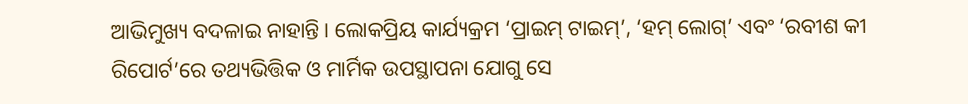ଆଭିମୁଖ୍ୟ ବଦଳାଇ ନାହାନ୍ତି। ଲୋକପ୍ରିୟ କାର୍ଯ୍ୟକ୍ରମ ‘ପ୍ରାଇମ୍‌ ଟାଇମ୍‌’, ‘ହମ୍‌ ଲୋଗ୍‌’ ଏବଂ ‘ରବୀଶ କୀ ରିପୋର୍ଟ’ରେ ତଥ୍ୟଭିତ୍ତିକ ଓ ମାର୍ମିକ ଉପସ୍ଥାପନା ଯୋଗୁ ସେ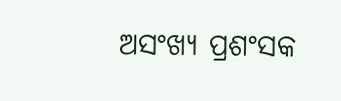ଅସଂଖ୍ୟ ପ୍ରଶଂସକ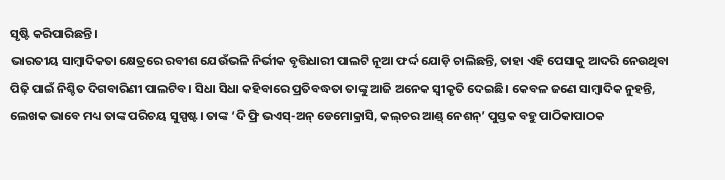ସୃଷ୍ଟି କରିପାରିଛନ୍ତି।
ଭାରତୀୟ ସାମ୍ବାଦିକତା କ୍ଷେତ୍ରରେ ରବୀଶ ଯେଉଁଭଳି ନିର୍ଭୀକ ବୃତ୍ତିଧାରୀ ପାଲଟି ନୂଆ ଫର୍ଦ୍ଦ ଯୋଡ଼ି ଚାଲିଛନ୍ତି, ତାହା ଏହି ପେସାକୁ ଆଦରି ନେଉଥିବା ପିଢ଼ି ପାଇଁ ନିଶ୍ଚିତ ଦିଗବାରିଣୀ ପାଲଟିବ। ସିଧା ସିଧା କହିବାରେ ପ୍ରତିବଦ୍ଧତା ତାଙ୍କୁ ଆଜି ଅନେକ ସ୍ବୀକୃତି ଦେଇଛି। କେବଳ ଜଣେ ସାମ୍ବାଦିକ ନୁହନ୍ତି, ଲେଖକ ଭାବେ ମଧ୍ୟ ତାଙ୍କ ପରିଚୟ ସୁସ୍ପଷ୍ଟ। ତାଙ୍କ ‘ଦି ଫ୍ରି ଭଏସ୍‌-ଅନ୍‌ ଡେମୋକ୍ରାସି, କଲ୍‌ଚର ଆଣ୍ଡ୍‌ ନେଶନ୍‌’ ପୁସ୍ତକ ବହୁ ପାଠିକାପାଠକ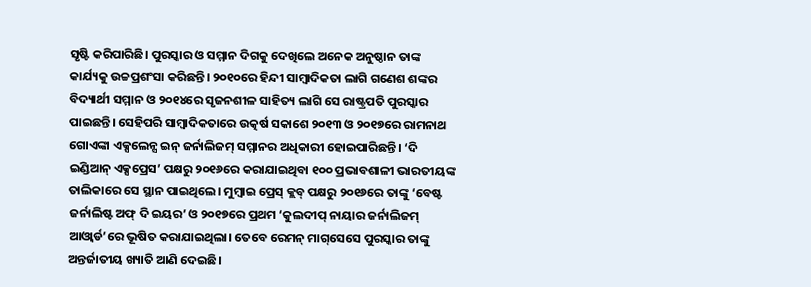ସୃଷ୍ଟି କରିପାରିଛି। ପୁରସ୍କାର ଓ ସମ୍ମାନ ଦିଗକୁ ଦେଖିଲେ ଅନେକ ଅନୁଷ୍ଠାନ ତାଙ୍କ କାର୍ଯ୍ୟକୁ ଉଚ୍ଚପ୍ରଶଂସା କରିଛନ୍ତି। ୨୦୧୦ରେ ହିନ୍ଦୀ ସାମ୍ବାଦିକତା ଲାଗି ଗଣେଶ ଶଙ୍କର ବିଦ୍ୟାର୍ଥୀ ସମ୍ମାନ ଓ ୨୦୧୪ରେ ସୃଜନଶୀଳ ସାହିତ୍ୟ ଲାଗି ସେ ରାଷ୍ଟ୍ରପତି ପୁରସ୍କାର ପାଇଛନ୍ତି। ସେହିପରି ସାମ୍ବାଦିକତାରେ ଉତ୍କର୍ଷ ସକାଶେ ୨୦୧୩ ଓ ୨୦୧୭ରେ ରାମନାଥ ଗୋଏଙ୍କା ଏକ୍ସଲେନ୍ସ ଇନ୍‌ ଜର୍ନାଲିଜମ୍‌ ସମ୍ମାନର ଅଧିକାରୀ ହୋଇପାରିଛନ୍ତି। ‘ଦି ଇଣ୍ଡିଆନ୍‌ ଏକ୍ସପ୍ରେସ’ ପକ୍ଷରୁ ୨୦୧୬ରେ କରାଯାଇଥିବା ୧୦୦ ପ୍ରଭାବଶାଳୀ ଭାରତୀୟଙ୍କ ତାଲିକାରେ ସେ ସ୍ଥାନ ପାଇଥିଲେ। ମୁମ୍ବାଇ ପ୍ରେସ୍‌ କ୍ଲବ୍‌ ପକ୍ଷରୁ ୨୦୧୬ରେ ତାଙ୍କୁ ‘ବେଷ୍ଟ ଜର୍ନାଲିଷ୍ଟ ଅଫ୍‌ ଦି ଇୟର’ ଓ ୨୦୧୭ରେ ପ୍ରଥମ ‘କୁଲଦୀପ୍‌ ନାୟାର ଜର୍ନାଲିଜମ୍‌ ଆଓ୍ବାର୍ଡ’ରେ ଭୂଷିତ କରାଯାଇଥିଲା। ତେବେ ରେମନ୍‌ ମାଗ୍‌ସେସେ ପୁରସ୍କାର ତାଙ୍କୁ ଅନ୍ତର୍ଜାତୀୟ ଖ୍ୟାତି ଆଣି ଦେଇଛି।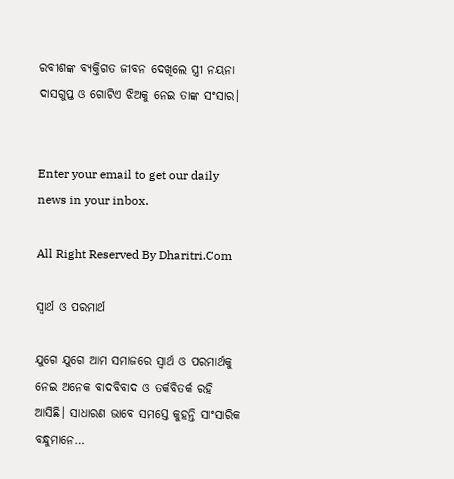ରବୀଶଙ୍କ ବ୍ୟକ୍ତିଗତ ଜୀବନ ଦେଖିଲେ ସ୍ତ୍ରୀ ନୟନା ଦାସଗୁପ୍ତ ଓ ଗୋଟିଏ ଝିଅକୁ ନେଇ ତାଙ୍କ ସଂସାର।


Enter your email to get our daily news in your inbox.

All Right Reserved By Dharitri.Com

ସ୍ବାର୍ଥ ଓ ପରମାର୍ଥ

ଯୁଗେ ଯୁଗେ ଆମ ସମାଜରେ ସ୍ବାର୍ଥ ଓ ପରମାର୍ଥକୁ ନେଇ ଅନେକ ବାଦବିବାଦ ଓ ତର୍କବିତର୍କ ରହି ଆସିଛି। ସାଧାରଣ ଭାବେ ସମସ୍ତେ କୁହନ୍ତି ସାଂସାରିକ ବନ୍ଧୁମାନେ…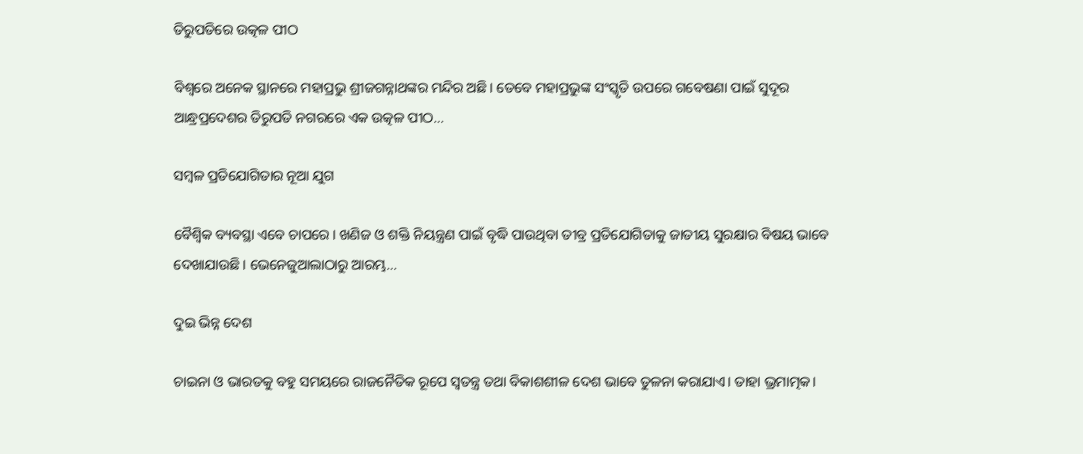ତିରୁପତିରେ ଉତ୍କଳ ପୀଠ

ବିଶ୍ୱରେ ଅନେକ ସ୍ଥାନରେ ମହାପ୍ରଭୁ ଶ୍ରୀଜଗନ୍ନାଥଙ୍କର ମନ୍ଦିର ଅଛି। ତେବେ ମହାପ୍ରଭୁଙ୍କ ସଂସ୍କୃତି ଉପରେ ଗବେଷଣା ପାଇଁ ସୁଦୂର ଆନ୍ଧ୍ରପ୍ରଦେଶର ତିରୁପତି ନଗରରେ ଏକ ଉତ୍କଳ ପୀଠ…

ସମ୍ବଳ ପ୍ରତିଯୋଗିତାର ନୂଆ ଯୁଗ

ବୈଶ୍ୱିକ ବ୍ୟବସ୍ଥା ଏବେ ଚାପରେ। ଖଣିଜ ଓ ଶକ୍ତି ନିୟନ୍ତ୍ରଣ ପାଇଁ ବୃଦ୍ଧି ପାଉଥିବା ତୀବ୍ର ପ୍ରତିଯୋଗିତାକୁ ଜାତୀୟ ସୁରକ୍ଷାର ବିଷୟ ଭାବେ ଦେଖାଯାଉଛି। ଭେନେଜୁଆଲାଠାରୁ ଆରମ୍ଭ…

ଦୁଇ ଭିନ୍ନ ଦେଶ

ଚାଇନା ଓ ଭାରତକୁ ବହୁ ସମୟରେ ରାଜନୈତିକ ରୂପେ ସ୍ୱତନ୍ତ୍ର ତଥା ବିକାଶଶୀଳ ଦେଶ ଭାବେ ତୁଳନା କରାଯାଏ। ତାହା ଭ୍ରମାତ୍ମକ।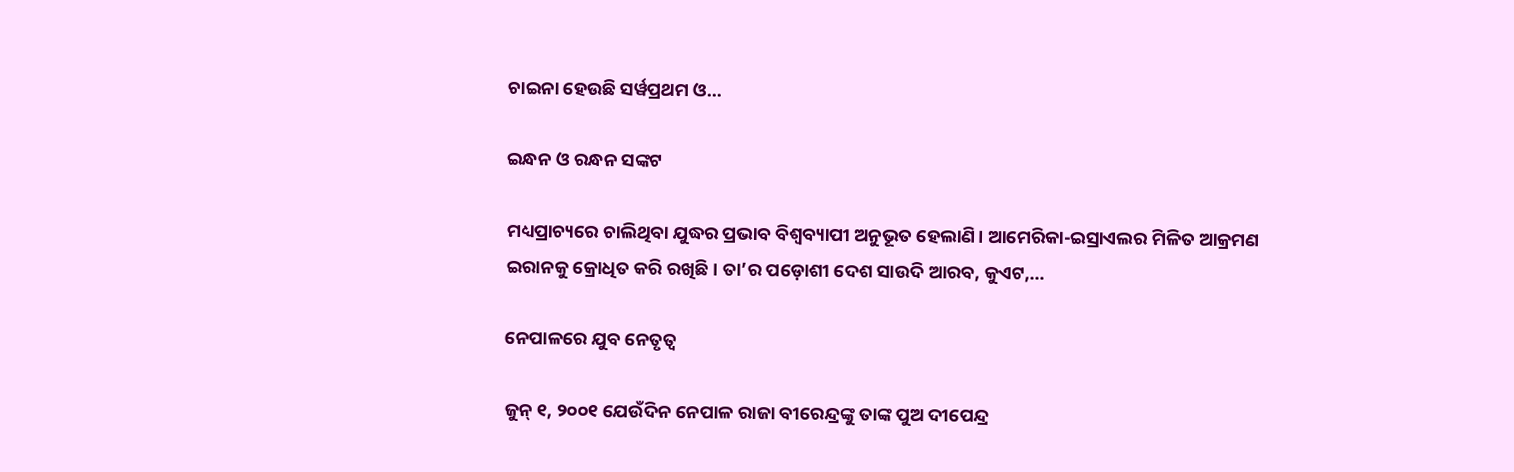ଚାଇନା ହେଉଛି ସର୍ୱପ୍ରଥମ ଓ…

ଇନ୍ଧନ ଓ ରନ୍ଧନ ସଙ୍କଟ

ମଧ୍ୟପ୍ରାଚ୍ୟରେ ଚାଲିଥିବା ଯୁଦ୍ଧର ପ୍ରଭାବ ବିଶ୍ୱବ୍ୟାପୀ ଅନୁଭୂତ ହେଲାଣି। ଆମେରିକା-ଇସ୍ରାଏଲର ମିଳିତ ଆକ୍ରମଣ ଇରାନକୁ କ୍ରୋଧିତ କରି ରଖିଛି। ତା’ର ପଡ଼ୋଶୀ ଦେଶ ସାଉଦି ଆରବ, କୁଏଟ,…

ନେପାଳରେ ଯୁବ ନେତୃତ୍ୱ

ଜୁନ୍‌ ୧, ୨୦୦୧ ଯେଉଁଦିନ ନେପାଳ ରାଜା ବୀରେନ୍ଦ୍ରଙ୍କୁ ତାଙ୍କ ପୁଅ ଦୀପେନ୍ଦ୍ର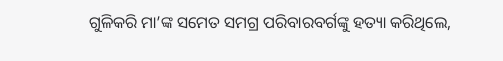ଗୁଳିକରି ମା’ଙ୍କ ସମେତ ସମଗ୍ର ପରିବାରବର୍ଗଙ୍କୁ ହତ୍ୟା କରିଥିଲେ,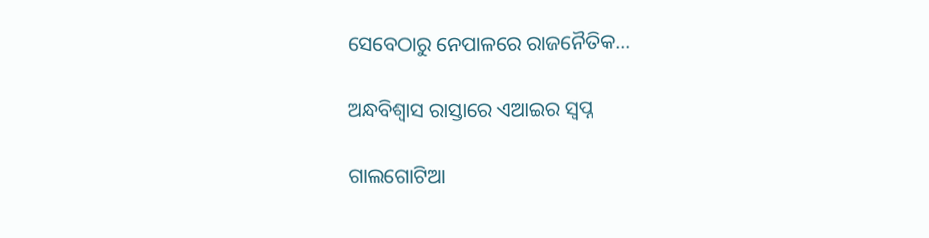ସେବେଠାରୁ ନେପାଳରେ ରାଜନୈତିକ…

ଅନ୍ଧବିଶ୍ୱାସ ରାସ୍ତାରେ ଏଆଇର ସ୍ବପ୍ନ

ଗାଲଗୋଟିଆ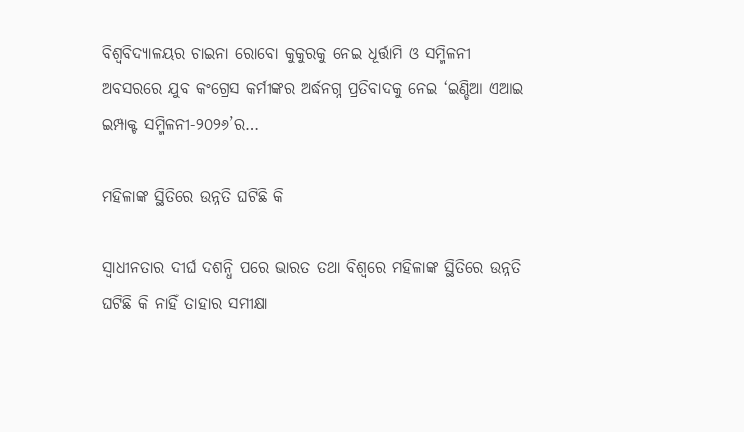ବିଶ୍ବବିଦ୍ୟାଳୟର ଚାଇନା ରୋବୋ କୁକୁରକୁ ନେଇ ଧୂର୍ତ୍ତାମି ଓ ସମ୍ମିଳନୀ ଅବସରରେ ଯୁବ କଂଗ୍ରେସ କର୍ମୀଙ୍କର ଅର୍ଦ୍ଧନଗ୍ନ ପ୍ରତିବାଦକୁ ନେଇ ‘ଇଣ୍ଡିଆ ଏଆଇ ଇମ୍ପାକ୍ଟ ସମ୍ମିଳନୀ-୨୦୨୬’ର…

ମହିଳାଙ୍କ ସ୍ଥିତିରେ ଉନ୍ନତି ଘଟିଛି କି

ସ୍ବାଧୀନତାର ଦୀର୍ଘ ଦଶନ୍ଧି ପରେ ଭାରତ ତଥା ବିଶ୍ୱରେ ମହିଳାଙ୍କ ସ୍ଥିତିରେ ଉନ୍ନତି ଘଟିଛି କି ନାହିଁ ତାହାର ସମୀକ୍ଷା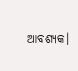ଆବଶ୍ୟକ।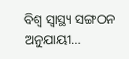ବିଶ୍ୱ ସ୍ବାସ୍ଥ୍ୟ ସଙ୍ଗଠନ ଅନୁଯାୟୀ…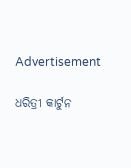Advertisement

ଧରିତ୍ରୀ କାର୍ଟୁନ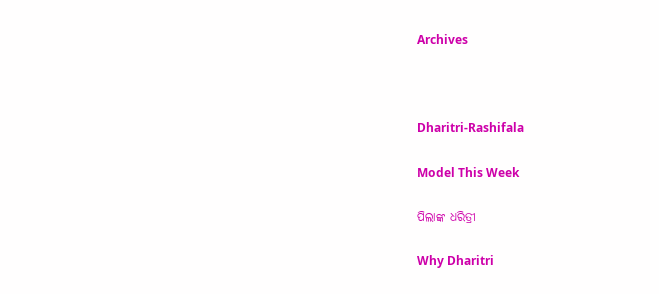Archives



Dharitri-Rashifala

Model This Week

ପିଲାଙ୍କ ଧରିତ୍ରୀ

Why Dharitri